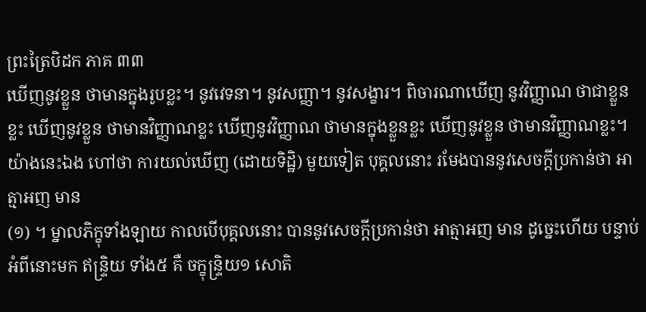ព្រះត្រៃបិដក ភាគ ៣៣
ឃើញនូវខ្លួន ថាមានក្នុងរូបខ្លះ។ នូវវេទនា។ នូវសញ្ញា។ នូវសង្ខារ។ ពិចារណាឃើញ នូវវិញ្ញាណ ថាជាខ្លួនខ្លះ ឃើញនូវខ្លួន ថាមានវិញ្ញាណខ្លះ ឃើញនូវវិញ្ញាណ ថាមានក្នុងខ្លួនខ្លះ ឃើញនូវខ្លួន ថាមានវិញ្ញាណខ្លះ។ យ៉ាងនេះឯង ហៅថា ការយល់ឃើញ (ដោយទិដ្ឋិ) មួយទៀត បុគ្គលនោះ រមែងបាននូវសេចក្តីប្រកាន់ថា អាត្មាអញ មាន
(១) ។ ម្នាលភិក្ខុទាំងឡាយ កាលបើបុគ្គលនោះ បាននូវសេចក្តីប្រកាន់ថា អាត្មាអញ មាន ដូច្នេះហើយ បន្ទាប់អំពីនោះមក ឥន្ទ្រិយ ទាំង៥ គឺ ចក្ខុន្ទ្រិយ១ សោតិ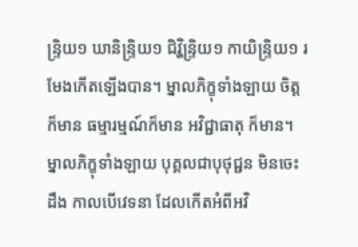ន្ទ្រិយ១ ឃានិន្ទ្រិយ១ ជិវ្ហិន្ទ្រិយ១ កាយិន្ទ្រិយ១ រមែងកើតឡើងបាន។ ម្នាលភិក្ខុទាំងឡាយ ចិត្តក៏មាន ធម្មារម្មណ៍ក៏មាន អវិជ្ជាធាតុ ក៏មាន។ ម្នាលភិក្ខុទាំងឡាយ បុគ្គលជាបុថុជ្ជន មិនចេះដឹង កាលបើវេទនា ដែលកើតអំពីអវិ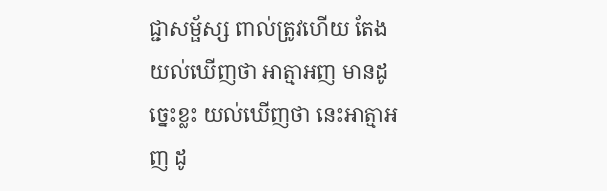ជ្ជាសម្ផ័ស្ស ពាល់ត្រូវហើយ តែងយល់ឃើញថា អាត្មាអញ មានដូច្នេះខ្លះ យល់ឃើញថា នេះអាត្មាអញ ដូ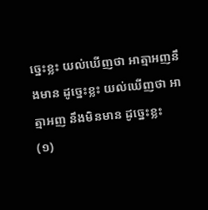ច្នេះខ្លះ យល់ឃើញថា អាត្មាអញនឹងមាន ដូច្នេះខ្លះ យល់ឃើញថា អាត្មាអញ នឹងមិនមាន ដូច្នេះខ្លះ
(១)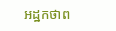អដ្ឋកថាព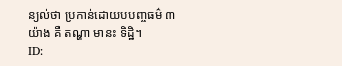ន្យល់ថា ប្រកាន់ដោយបបញ្ចធម៌ ៣យ៉ាង គឺ តណ្ហា មានះ ទិដ្ឋិ។
ID: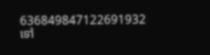636849847122691932
ទៅ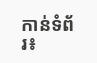កាន់ទំព័រ៖